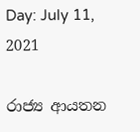Day: July 11, 2021

රාජ්‍ය ආයතන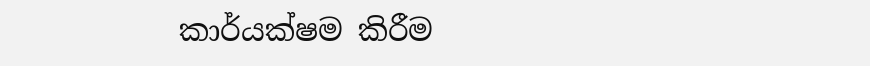කාර්යක්ෂම කිරීම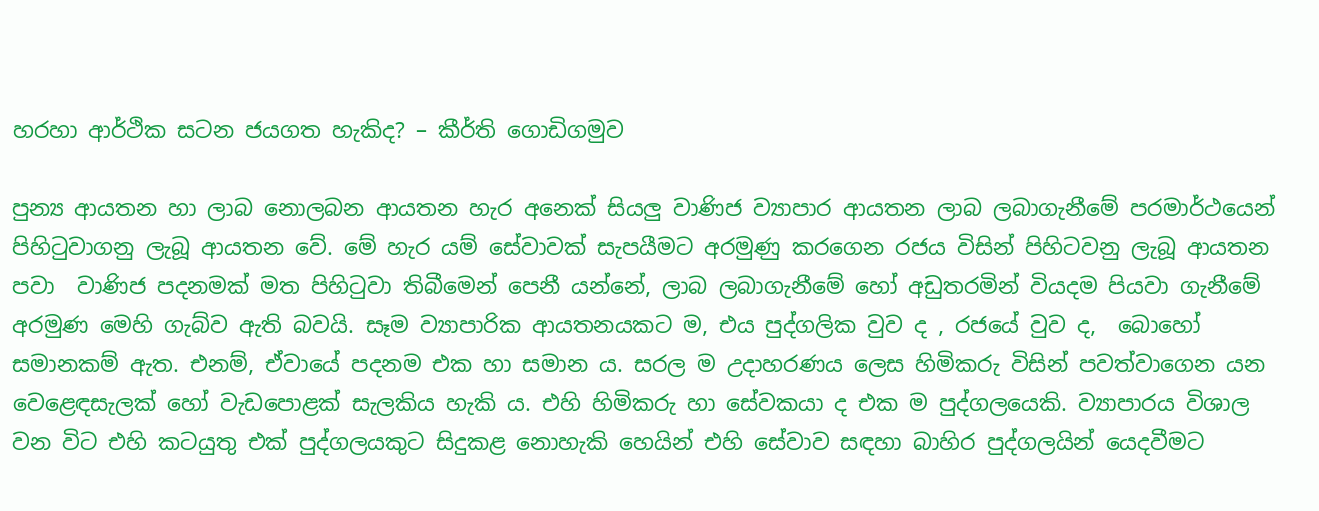හරහා ආර්ථික සටන ජයගත හැකිද? – කීර්ති ගොඩිගමුව

පුන්‍ය ආයතන හා ලාබ නොලබන ආයතන හැර අනෙක් සියලු වාණිජ ව්‍යාපාර ආයතන ලාබ ලබාගැනීමේ පරමාර්ථයෙන් පිහිටුවාගනු ලැබූ ආයතන වේ. මේ හැර යම් සේවාවක් සැපයීමට අරමුණු කරගෙන රජය විසින් පිහිටවනු ලැබූ ආයතන පවා  වාණිජ පදනමක් මත පිහිටුවා තිබීමෙන් පෙනී යන්නේ, ලාබ ලබාගැනීමේ හෝ අඩුතරමින් වියදම පියවා ගැනීමේ අරමුණ මෙහි ගැබ්ව ඇති බවයි. සෑම ව්‍යාපාරික ආයතනයකට ම, එය පුද්ගලික වුව ද , රජයේ වුව ද,  බොහෝ සමානකම් ඇත. එනම්, ඒවායේ පදනම එක හා සමාන ය. සරල ම උදාහරණය ලෙස හිමිකරු විසින් පවත්වාගෙන යන වෙළෙඳසැලක් හෝ වැඩපොළක් සැලකිය හැකි ය. එහි හිමිකරු හා සේවකයා ද එක ම පුද්ගලයෙකි. ව්‍යාපාරය විශාල වන විට එහි කටයුතු එක් පුද්ගලයකුට සිදුකළ නොහැකි හෙයින් එහි සේවාව සඳහා බාහිර පුද්ගලයින් යෙදවීමට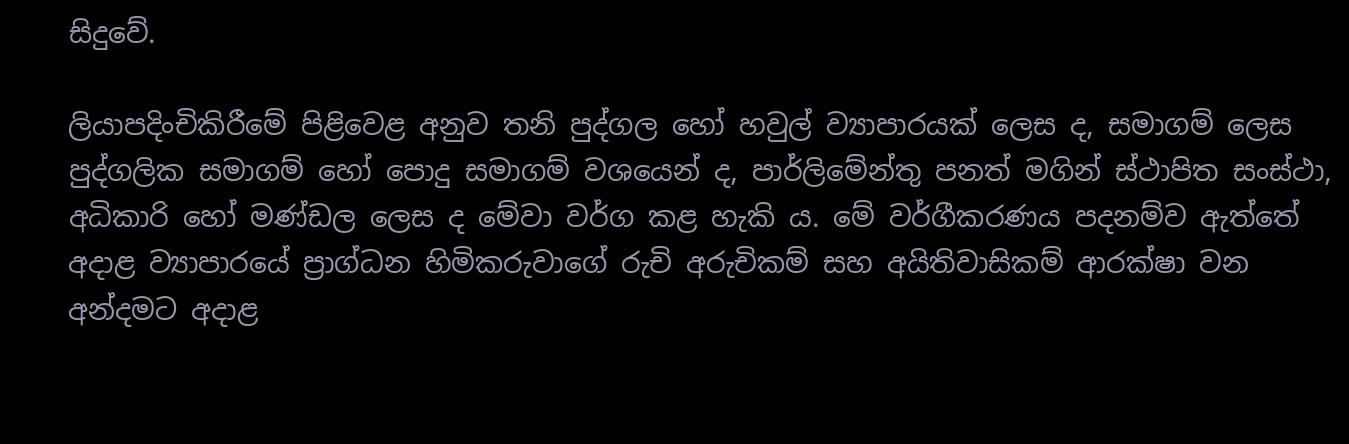සිදුවේ.

ලියාපදිංචිකිරීමේ පිළිවෙළ අනුව තනි පුද්ගල හෝ හවුල් ව්‍යාපාරයක් ලෙස ද, සමාගම් ලෙස පුද්ගලික සමාගම් හෝ පොදු සමාගම් වශයෙන් ද, පාර්ලිමේන්තු පනත් මගින් ස්ථාපිත සංස්ථා, අධිකාරි හෝ මණ්ඩල ලෙස ද මේවා වර්ග කළ හැකි ය. මේ වර්ගීකරණය පදනම්ව ඇත්තේ අදාළ ව්‍යාපාරයේ ප්‍රාග්ධන හිමිකරුවාගේ රුචි අරුචිකම් සහ අයිතිවාසිකම් ආරක්ෂා වන අන්දමට අදාළ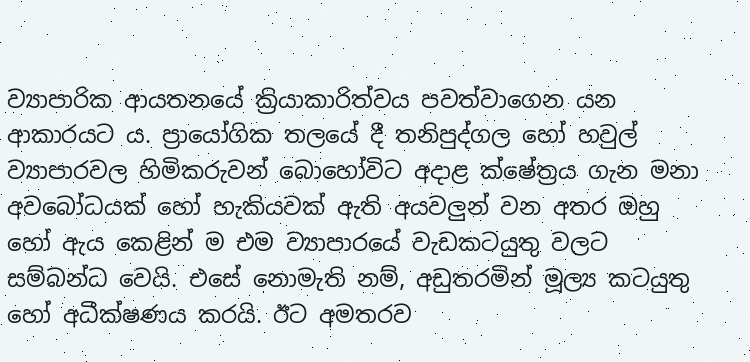ව්‍යාපාරික ආයතනයේ ක්‍රියාකාරිත්වය පවත්වාගෙන යන ආකාරයට ය. ප්‍රායෝගික තලයේ දී තනිපුද්ගල හෝ හවුල් ව්‍යාපාරවල හිමිකරුවන් බොහෝවිට අදාළ ක්ෂේත්‍රය ගැන මනා අවබෝධයක් හෝ හැකියවක් ඇති අයවලුන් වන අතර ඔහු හෝ ඇය කෙළින් ම එම ව්‍යාපාරයේ වැඩකටයුතු වලට සම්බන්ධ වෙයි. එසේ නොමැති නම්, අඩුතරමින් මූල්‍ය කටයුතු හෝ අධීක්ෂණය කරයි. ඊට අමතරව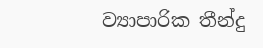ව්‍යාපාරික තීන්දු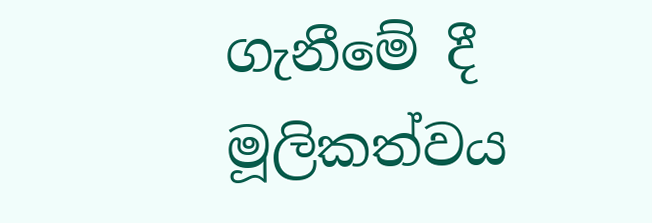ගැනීමේ දී මූලිකත්වය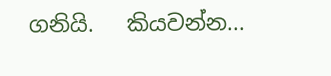ගනියි.   කියවන්න...